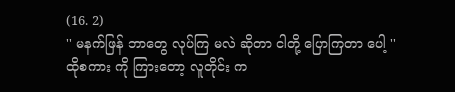(16. 2)
'' မနက်ဖြန် ဘာတွေ လုပ်ကြ မလဲ ဆိုတာ ငါတို့ ပြောကြတာ ပေါ့ ''
ထိုစကား ကို ကြားတော့ လူတိုင်း က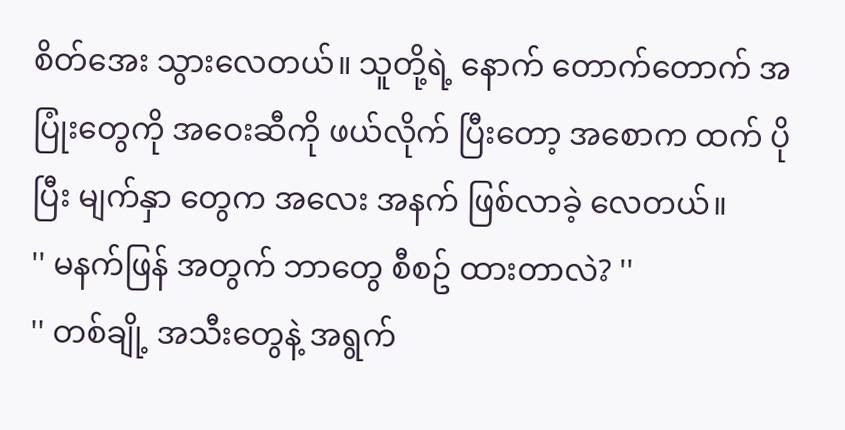စိတ်အေး သွားလေတယ်။ သူတို့ရဲ့ နောက် တောက်တောက် အပြုံးတွေကို အဝေးဆီကို ဖယ်လိုက် ပြီးတော့ အစောက ထက် ပိုပြီး မျက်နှာ တွေက အလေး အနက် ဖြစ်လာခဲ့ လေတယ်။
'' မနက်ဖြန် အတွက် ဘာတွေ စီစဥ် ထားတာလဲ? ''
'' တစ်ချို့ အသီးတွေနဲ့ အရွက်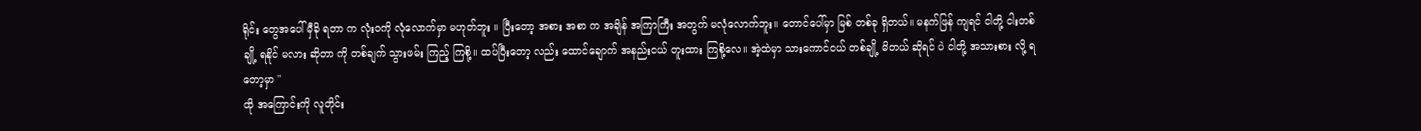ရိုင်း တွေအပေါ် မှီခို ရတာ က လုံးဝကို လုံလောက်မှာ မဟုတ်ဘူး ။ ပြီးတော့ အစား အစာ က အချိန် အကြာကြီး အတွက် မလုံလောက်ဘူး။ တောင်ပေါ်မှာ မြစ် တစ်ခု ရှိတယ်။ မနက်ဖြန် ကျရင် ငါတို့ ငါးတစ်ချို့ ရနိုင် မလား ဆိုတာ ကို တစ်ချက် သွားဖမ်း ကြည့် ကြစို့။ ထပ်ပြီးတော့ လည်း ထောင်ချောက် အနည်းငယ် တူးထား ကြစို့လေ။ အဲ့ထဲမှာ သားကောင်ငယ် တစ်ချို့ မိတယ် ဆိုရင် ပဲ ငါတို့ အသားစား လို့ ရတော့မှာ ''
ထို အကြောင်းကို လူတိုင်း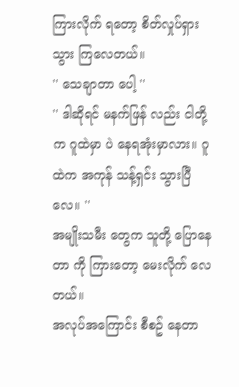ကြားလိုက် ရတော့ စိတ်လှုပ်ရှား သွား ကြလေတယ်။
'' သေချာတာ ပေါ့ ''
'' ဒါဆိုရင် မနက်ဖြန် လည်း ငါတို့က ဂူထဲမှာ ပဲ နေရအုံးမှာလား။ ဂူထဲက အကုန် သန့်ရှင်း သွားပြီလေ။ ''
အမျိုးသမီး တွေက သူတို့ ပြောနေတာ ကို ကြားတော့ မေးလိုက် လေတယ်။
အလုပ်အကြောင်း စီစဥ် နေတာ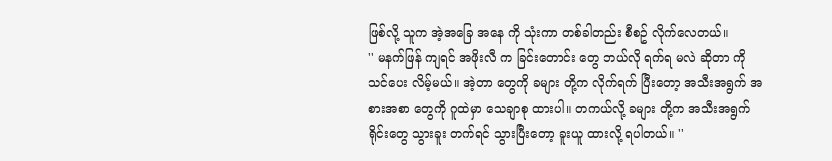ဖြစ်လို့ သူက အဲ့အခြေ အနေ ကို သုံးကာ တစ်ခါတည်း စီစဥ် လိုက်လေတယ်။
'' မနက်ဖြန် ကျရင် အဖိုးလီ က ခြင်းတောင်း တွေ ဘယ်လို ရက်ရ မလဲ ဆိုတာ ကို သင်ပေး လိမ့်မယ်။ အဲ့တာ တွေကို ခများ တို့က လိုက်ရက် ပြီးတော့ အသီးအရွက် အစားအစာ တွေကို ဂူထဲမှာ သေချာစု ထားပါ။ တကယ်လို့ ခများ တို့က အသီးအရွက် ရိုင်းတွေ သွားခူး တက်ရင် သွားပြီးတော့ ခူးယူ ထားလို့ ရပါတယ်။ ''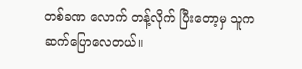တစ်ခဏ လောက် တန့်လိုက် ပြီးတော့မှ သူက ဆက်ပြောလေတယ်။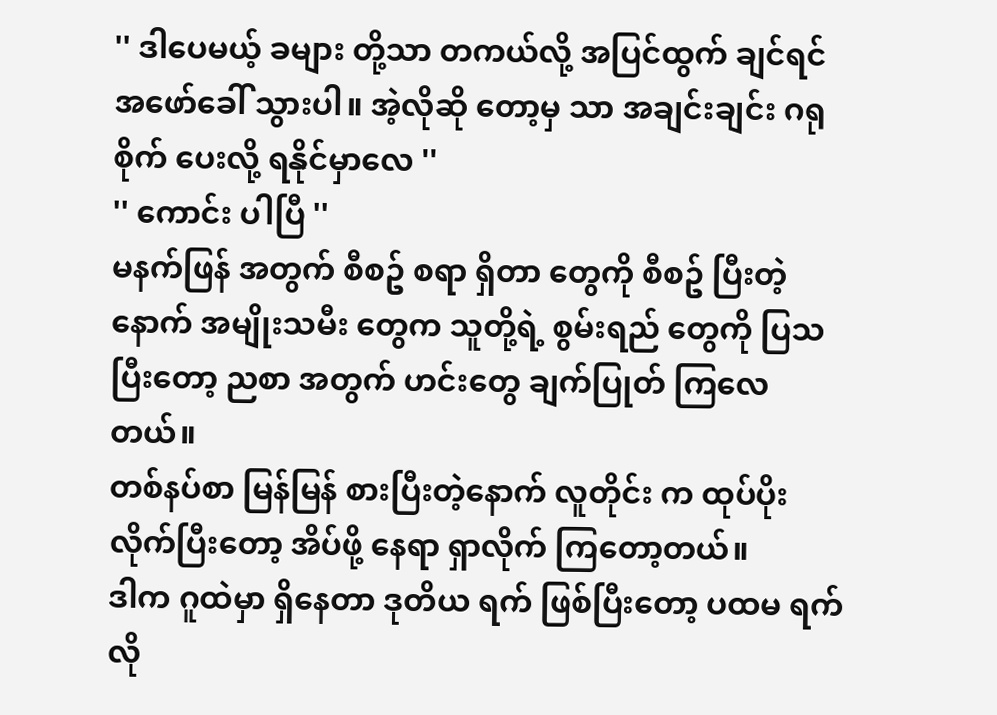'' ဒါပေမယ့် ခများ တို့သာ တကယ်လို့ အပြင်ထွက် ချင်ရင် အဖော်ခေါ် သွားပါ။ အဲ့လိုဆို တော့မှ သာ အချင်းချင်း ဂရုစိုက် ပေးလို့ ရနိုင်မှာလေ ''
'' ကောင်း ပါပြီ ''
မနက်ဖြန် အတွက် စီစဥ် စရာ ရှိတာ တွေကို စီစဥ် ပြီးတဲ့ နောက် အမျိုးသမီး တွေက သူတို့ရဲ့ စွမ်းရည် တွေကို ပြသ ပြီးတော့ ညစာ အတွက် ဟင်းတွေ ချက်ပြုတ် ကြလေတယ်။
တစ်နပ်စာ မြန်မြန် စားပြီးတဲ့နောက် လူတိုင်း က ထုပ်ပိုး လိုက်ပြီးတော့ အိပ်ဖို့ နေရာ ရှာလိုက် ကြတော့တယ်။
ဒါက ဂူထဲမှာ ရှိနေတာ ဒုတိယ ရက် ဖြစ်ပြီးတော့ ပထမ ရက်လို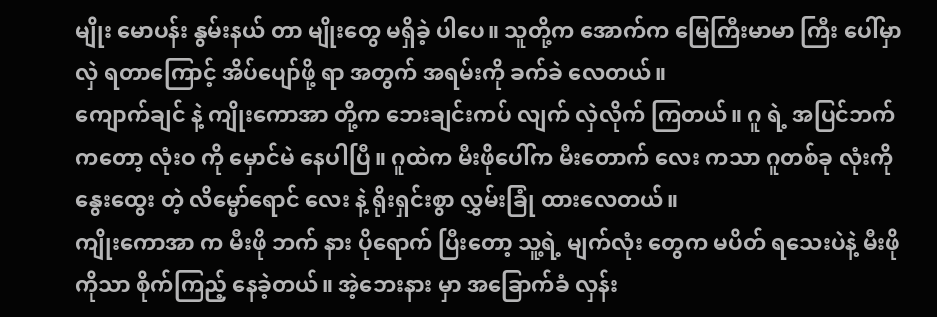မျိုး မောပန်း နွမ်းနယ် တာ မျိုးတွေ မရှိခဲ့ ပါပေ။ သူတို့က အောက်က မြေကြီးမာမာ ကြီး ပေါ်မှာ လှဲ ရတာကြောင့် အိပ်ပျော်ဖို့ ရာ အတွက် အရမ်းကို ခက်ခဲ လေတယ်။
ကျောက်ချင် နဲ့ ကျိုးကောအာ တို့က ဘေးချင်းကပ် လျက် လှဲလိုက် ကြတယ်။ ဂူ ရဲ့ အပြင်ဘက် ကတော့ လုံးဝ ကို မှောင်မဲ နေပါပြီ။ ဂူထဲက မီးဖိုပေါ်က မီးတောက် လေး ကသာ ဂူတစ်ခု လုံးကို နွေးထွေး တဲ့ လိမ္မော်ရောင် လေး နဲ့ ရိုးရှင်းစွာ လွှမ်းခြုံ ထားလေတယ်။
ကျိုးကောအာ က မီးဖို ဘက် နား ပိုရောက် ပြီးတော့ သူ့ရဲ့ မျက်လုံး တွေက မပိတ် ရသေးပဲနဲ့ မီးဖို ကိုသာ စိုက်ကြည့် နေခဲ့တယ်။ အဲ့ဘေးနား မှာ အခြောက်ခံ လှန်း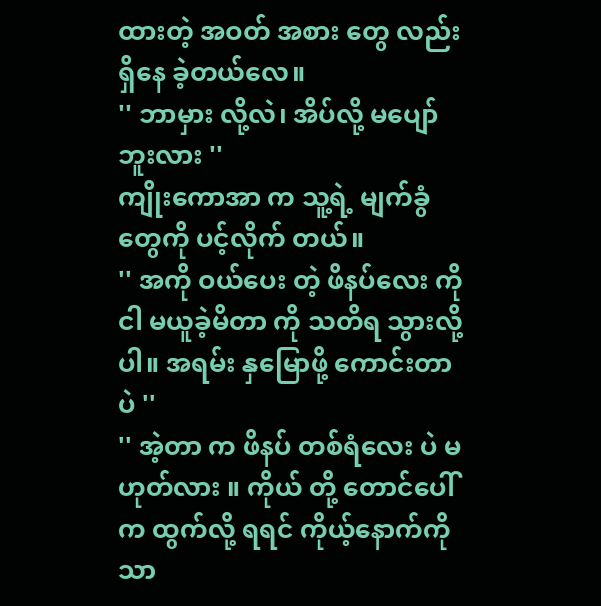ထားတဲ့ အဝတ် အစား တွေ လည်း ရှိနေ ခဲ့တယ်လေ။
'' ဘာမှား လို့လဲ၊ အိပ်လို့ မပျော် ဘူးလား ''
ကျိုးကောအာ က သူ့ရဲ့ မျက်ခွံ တွေကို ပင့်လိုက် တယ်။
'' အကို ဝယ်ပေး တဲ့ ဖိနပ်လေး ကို ငါ မယူခဲ့မိတာ ကို သတိရ သွားလို့ပါ။ အရမ်း နှမြောဖို့ ကောင်းတာ ပဲ ''
'' အဲ့တာ က ဖိနပ် တစ်ရံလေး ပဲ မဟုတ်လား ။ ကိုယ် တို့ တောင်ပေါ် က ထွက်လို့ ရရင် ကိုယ့်နောက်ကို သာ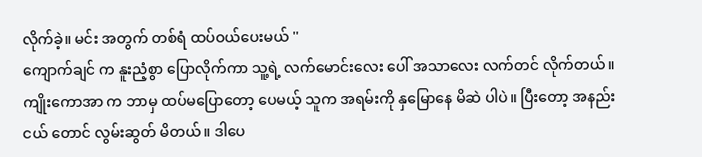လိုက်ခဲ့။ မင်း အတွက် တစ်ရံ ထပ်ဝယ်ပေးမယ် ''
ကျောက်ချင် က နူးညံ့စွာ ပြောလိုက်ကာ သူ့ရဲ့ လက်မောင်းလေး ပေါ် အသာလေး လက်တင် လိုက်တယ်။
ကျိုးကောအာ က ဘာမှ ထပ်မပြောတော့ ပေမယ့် သူက အရမ်းကို နှမြောနေ မိဆဲ ပါပဲ။ ပြီးတော့ အနည်းငယ် တောင် လွမ်းဆွတ် မိတယ်။ ဒါပေ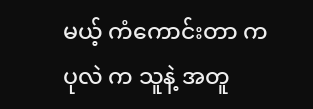မယ့် ကံကောင်းတာ က ပုလဲ က သူနဲ့ အတူ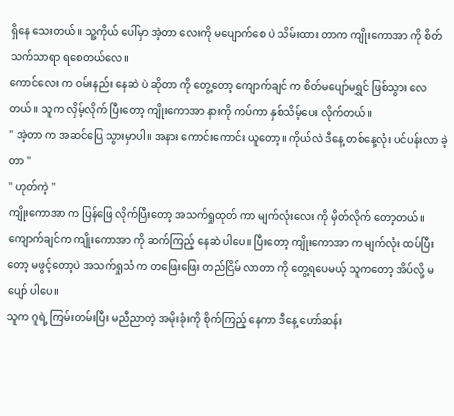ရှိနေ သေးတယ်။ သူ့ကိုယ် ပေါ်မှာ အဲ့တာ လေးကို မပျောက်စေ ပဲ သိမ်းထား တာက ကျိုးကောအာ ကို စိတ်သက်သာရာ ရစေတယ်လေ။
ကောင်လေး က ဝမ်းနည်း နေဆဲ ပဲ ဆိုတာ ကို တွေ့တော့ ကျောက်ချင် က စိတ်မပျော်မရွှင် ဖြစ်သွား လေတယ်။ သူက လှိမ့်လိုက် ပြီးတော့ ကျိုးကောအာ နားကို ကပ်ကာ နှစ်သိမ့်ပေး လိုက်တယ်။
'' အဲ့တာ က အဆင်ပြေ သွားမှာပါ။ အနား ကောင်းကောင်း ယူတော့။ ကိုယ်လဲ ဒီနေ့ တစ်နေ့လုံး ပင်ပန်းလာ ခဲ့တာ ''
'' ဟုတ်ကဲ့ ''
ကျိုးကောအာ က ပြန်ဖြေ လိုက်ပြီးတော့ အသက်ရှုထုတ် ကာ မျက်လုံးလေး ကို မှိတ်လိုက် တော့တယ်။
ကျောက်ချင်က ကျိုးကောအာ ကို ဆက်ကြည့် နေဆဲ ပါပေ။ ပြီးတော့ ကျိုးကောအာ က မျက်လုံး ထပ်ပြီးတော့ မဖွင့်တော့ပဲ အသက်ရှုသံ က တဖြေးဖြေး တည်ငြိမ် လာတာ ကို တွေ့ရပေမယ့် သူကတော့ အိပ်လို့ မပျော် ပါပေ။
သူက ဂူရဲ့ ကြမ်းတမ်းပြီး မညီညာတဲ့ အမိုးခုံးကို စိုက်ကြည့် နေကာ ဒီနေ့ ဟော်ဆန်း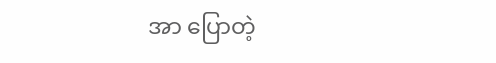အာ ပြောတဲ့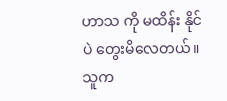ဟာသ ကို မထိန်း နိုင်ပဲ တွေးမိလေတယ်။
သူက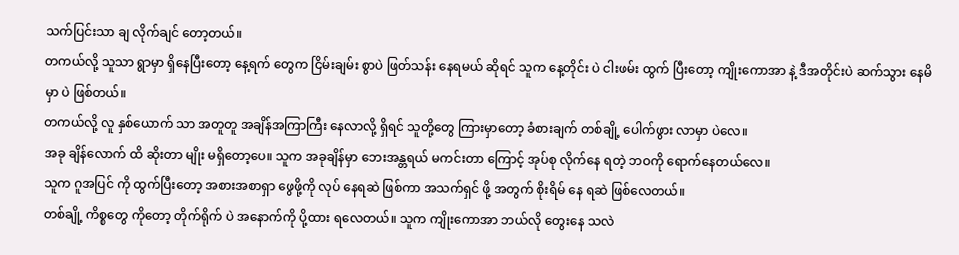သက်ပြင်းသာ ချ လိုက်ချင် တော့တယ်။
တကယ်လို့ သူသာ ရွာမှာ ရှိနေပြီးတော့ နေ့ရက် တွေက ငြိမ်းချမ်း စွာပဲ ဖြတ်သန်း နေရမယ် ဆိုရင် သူက နေ့တိုင်း ပဲ ငါးဖမ်း ထွက် ပြီးတော့ ကျိုးကောအာ နဲ့ ဒီအတိုင်းပဲ ဆက်သွား နေမိမှာ ပဲ ဖြစ်တယ်။
တကယ်လို့ လူ နှစ်ယောက် သာ အတူတူ အချိန်အကြာကြီး နေလာလို့ ရှိရင် သူတို့တွေ ကြားမှာတော့ ခံစားချက် တစ်ချို့ ပေါက်ဖွား လာမှာ ပဲလေ။
အခု ချိန်လောက် ထိ ဆိုးတာ မျိုး မရှိတော့ပေ။ သူက အခုချိန်မှာ ဘေးအန္တရယ် မကင်းတာ ကြောင့် အုပ်စု လိုက်နေ ရတဲ့ ဘဝကို ရောက်နေတယ်လေ။
သူက ဂူအပြင် ကို ထွက်ပြီးတော့ အစားအစာရှာ ဖွေဖို့ကို လုပ် နေရဆဲ ဖြစ်ကာ အသက်ရှင် ဖို့ အတွက် စိုးရိမ် နေ ရဆဲ ဖြစ်လေတယ်။
တစ်ချို့ ကိစ္စတွေ ကိုတော့ တိုက်ရိုက် ပဲ အနောက်ကို ပို့ထား ရလေတယ်။ သူက ကျိုးကောအာ ဘယ်လို တွေးနေ သလဲ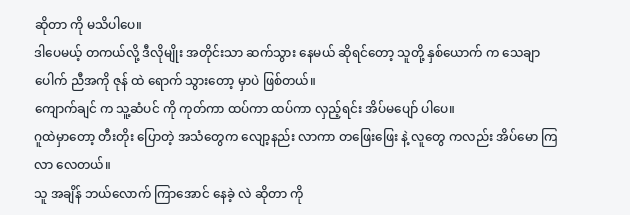ဆိုတာ ကို မသိပါပေ။
ဒါပေမယ့် တကယ်လို့ ဒီလိုမျိုး အတိုင်းသာ ဆက်သွား နေမယ် ဆိုရင်တော့ သူတို့ နှစ်ယောက် က သေချာပေါက် ညီအကို ဇုန် ထဲ ရောက် သွားတော့ မှာပဲ ဖြစ်တယ်။
ကျောက်ချင် က သူ့ဆံပင် ကို ကုတ်ကာ ထပ်ကာ ထပ်ကာ လှည့်ရင်း အိပ်မပျော် ပါပေ။
ဂူထဲမှာတော့ တီးတိုး ပြောတဲ့ အသံတွေက လျော့နည်း လာကာ တဖြေးဖြေး နဲ့ လူတွေ ကလည်း အိပ်မော ကြ လာ လေတယ်။
သူ အချိန် ဘယ်လောက် ကြာအောင် နေခဲ့ လဲ ဆိုတာ ကို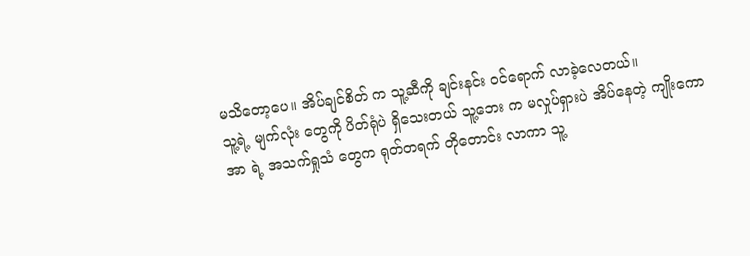မသိတော့ပေ။ အိပ်ချင်စိတ် က သူ့ဆီကို ချင်းနင်း ဝင်ရောက် လာခဲ့လေတယ်။
သူ့ရဲ့ မျက်လုံး တွေကို ပိတ်ရုံပဲ ရှိသေးတယ် သူ့ဘေး က မလှုပ်ရှားပဲ အိပ်နေတဲ့ ကျိုးကော အာ ရဲ့ အသက်ရှုသံ တွေက ရုတ်တရက် တိုတောင်း လာကာ သူ့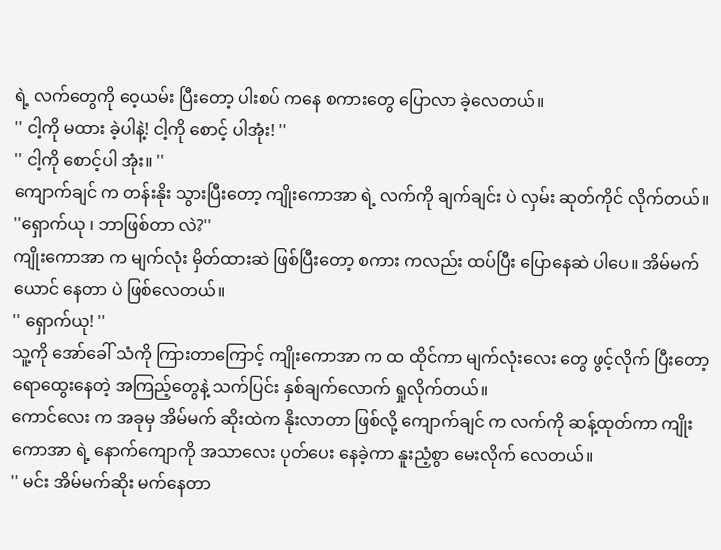ရဲ့ လက်တွေကို ဝေ့ယမ်း ပြီးတော့ ပါးစပ် ကနေ စကားတွေ ပြောလာ ခဲ့လေတယ်။
'' ငါ့ကို မထား ခဲ့ပါနဲ့! ငါ့ကို စောင့် ပါအုံး! ''
'' ငါ့ကို စောင့်ပါ အုံး။ ''
ကျောက်ချင် က တန်းနိုး သွားပြီးတော့ ကျိုးကောအာ ရဲ့ လက်ကို ချက်ချင်း ပဲ လှမ်း ဆုတ်ကိုင် လိုက်တယ်။
''ရှောက်ယု ၊ ဘာဖြစ်တာ လဲ?''
ကျိုးကောအာ က မျက်လုံး မှိတ်ထားဆဲ ဖြစ်ပြီးတော့ စကား ကလည်း ထပ်ပြီး ပြောနေဆဲ ပါပေ။ အိမ်မက် ယောင် နေတာ ပဲ ဖြစ်လေတယ်။
'' ရှောက်ယု! ''
သူ့ကို အော်ခေါ် သံကို ကြားတာကြောင့် ကျိုးကောအာ က ထ ထိုင်ကာ မျက်လုံးလေး တွေ ဖွင့်လိုက် ပြီးတော့ ရောထွေးနေတဲ့ အကြည့်တွေနဲ့ သက်ပြင်း နှစ်ချက်လောက် ရှုလိုက်တယ်။
ကောင်လေး က အခုမှ အိမ်မက် ဆိုးထဲက နိုးလာတာ ဖြစ်လို့ ကျောက်ချင် က လက်ကို ဆန့်ထုတ်ကာ ကျိုးကောအာ ရဲ့ နောက်ကျောကို အသာလေး ပုတ်ပေး နေခဲ့ကာ နူးညံ့စွာ မေးလိုက် လေတယ်။
'' မင်း အိမ်မက်ဆိုး မက်နေတာ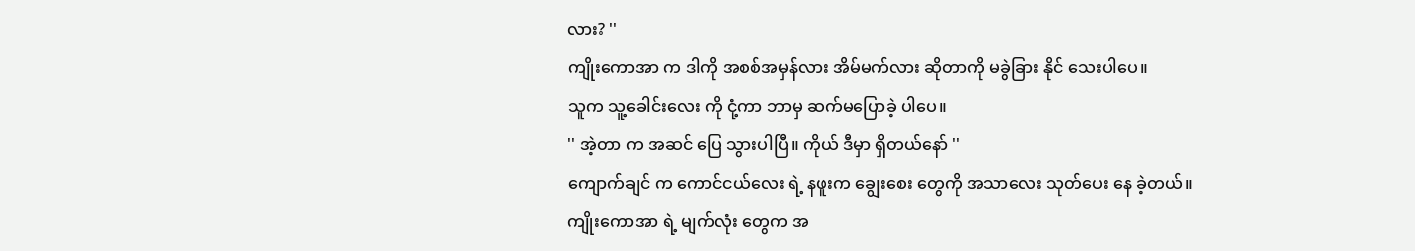လား? ''
ကျိုးကောအာ က ဒါကို အစစ်အမှန်လား အိမ်မက်လား ဆိုတာကို မခွဲခြား နိုင် သေးပါပေ။
သူက သူ့ခေါင်းလေး ကို ငုံ့ကာ ဘာမှ ဆက်မပြောခဲ့ ပါပေ။
'' အဲ့တာ က အဆင် ပြေ သွားပါပြီ။ ကိုယ် ဒီမှာ ရှိတယ်နော် ''
ကျောက်ချင် က ကောင်ငယ်လေး ရဲ့ နဖူးက ချွေးစေး တွေကို အသာလေး သုတ်ပေး နေ ခဲ့တယ်။
ကျိုးကောအာ ရဲ့ မျက်လုံး တွေက အ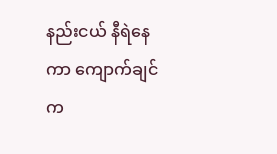နည်းငယ် နီရဲနေကာ ကျောက်ချင် က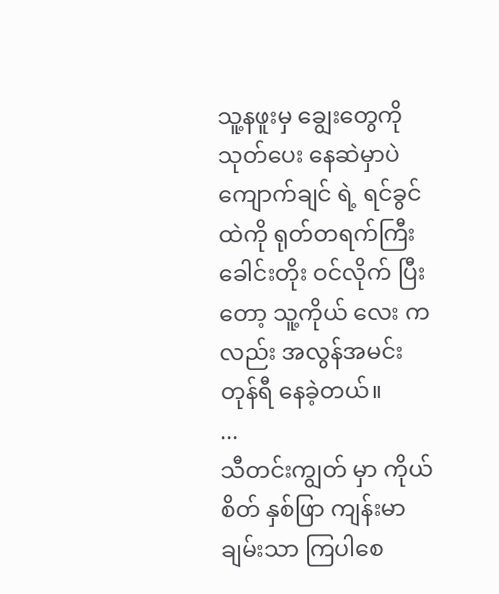သူ့နဖူးမှ ချွေးတွေကို သုတ်ပေး နေဆဲမှာပဲ ကျောက်ချင် ရဲ့ ရင်ခွင်ထဲကို ရုတ်တရက်ကြီး ခေါင်းတိုး ဝင်လိုက် ပြီးတော့ သူ့ကိုယ် လေး ကလည်း အလွန်အမင်း တုန်ရီ နေခဲ့တယ်။
...
သီတင်းကျွတ် မှာ ကိုယ်စိတ် နှစ်ဖြာ ကျန်းမာချမ်းသာ ကြပါစေ